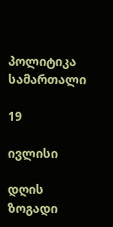პოლიტიკა
სამართალი

19

ივლისი

დღის ზოგადი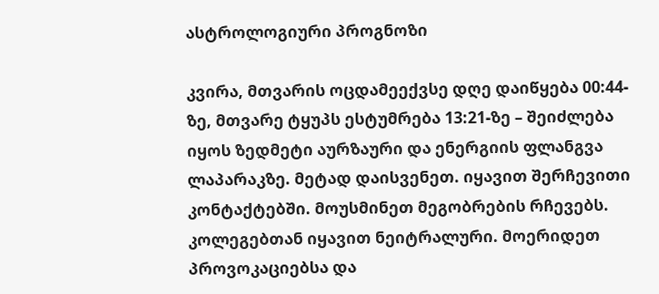ასტროლოგიური პროგნოზი

კვირა, მთვარის ოცდამეექვსე დღე დაიწყება 00:44-ზე, მთვარე ტყუპს ესტუმრება 13:21-ზე – შეიძლება იყოს ზედმეტი აურზაური და ენერგიის ფლანგვა ლაპარაკზე. მეტად დაისვენეთ. იყავით შერჩევითი კონტაქტებში. მოუსმინეთ მეგობრების რჩევებს. კოლეგებთან იყავით ნეიტრალური. მოერიდეთ პროვოკაციებსა და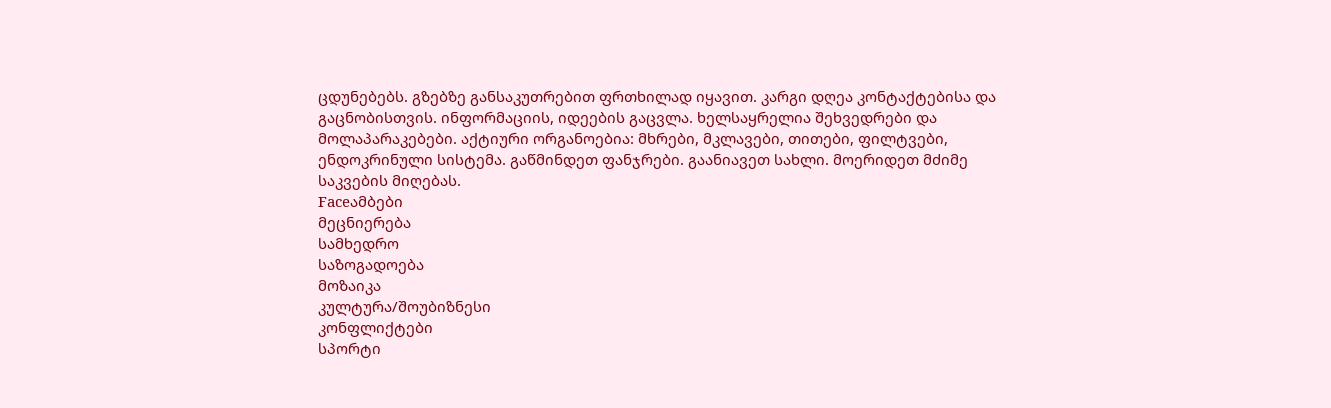ცდუნებებს. გზებზე განსაკუთრებით ფრთხილად იყავით. კარგი დღეა კონტაქტებისა და გაცნობისთვის. ინფორმაციის, იდეების გაცვლა. ხელსაყრელია შეხვედრები და მოლაპარაკებები. აქტიური ორგანოებია: მხრები, მკლავები, თითები, ფილტვები, ენდოკრინული სისტემა. გაწმინდეთ ფანჯრები. გაანიავეთ სახლი. მოერიდეთ მძიმე საკვების მიღებას.
Faceამბები
მეცნიერება
სამხედრო
საზოგადოება
მოზაიკა
კულტურა/შოუბიზნესი
კონფლიქტები
სპორტი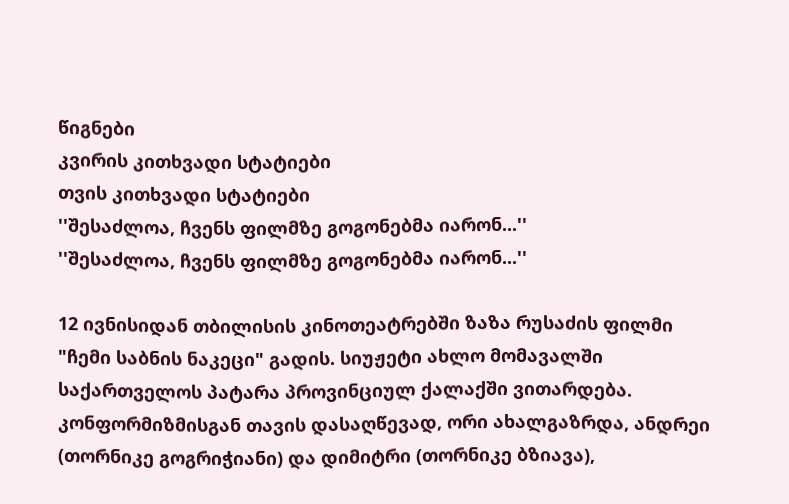წიგნები
კვირის კითხვადი სტატიები
თვის კითხვადი სტატიები
''შესაძლოა, ჩვენს ფილმზე გოგონებმა იარონ...''
''შესაძლოა, ჩვენს ფილმზე გოგონებმა იარონ...''

12 ივნისიდან თბილისის კინოთეატრებში ზაზა რუსაძის ფილმი "ჩემი საბნის ნაკეცი" გადის. სიუჟეტი ახლო მომავალში საქართველოს პატარა პროვინციულ ქალაქში ვითარდება. კონფორმიზმისგან თავის დასაღწევად, ორი ახალგაზრდა, ანდრეი (თორნიკე გოგრიჭიანი) და დიმიტრი (თორნიკე ბზიავა),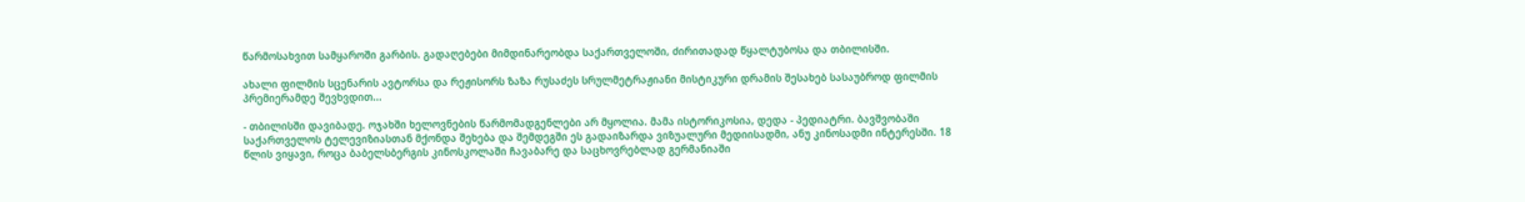წარმოსახვით სამყაროში გარბის. გადაღებები მიმდინარეობდა საქართველოში, ძირითადად წყალტუბოსა და თბილისში.

ახალი ფილმის სცენარის ავტორსა და რეჟისორს ზაზა რუსაძეს სრულმეტრაჟიანი მისტიკური დრამის შესახებ სასაუბროდ ფილმის პრემიერამდე შევხვდით...

- თბილისში დავიბადე. ოჯახში ხელოვნების წარმომადგენლები არ მყოლია. მამა ისტორიკოსია, დედა - პედიატრი. ბავშვობაში საქართველოს ტელევიზიასთან მქონდა შეხება და შემდეგში ეს გადაიზარდა ვიზუალური მედიისადმი, ანუ კინოსადმი ინტერესში. 18 წლის ვიყავი, როცა ბაბელსბერგის კინოსკოლაში ჩავაბარე და საცხოვრებლად გერმანიაში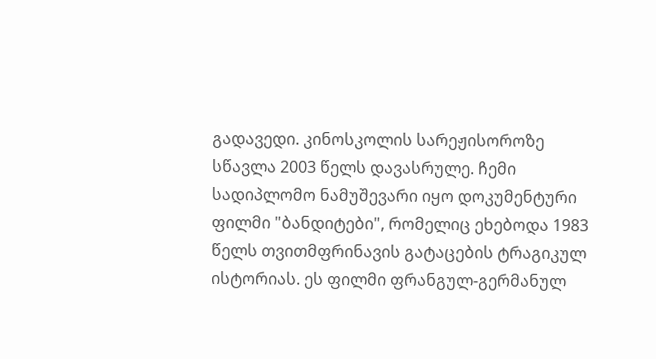გადავედი. კინოსკოლის სარეჟისოროზე სწავლა 2003 წელს დავასრულე. ჩემი სადიპლომო ნამუშევარი იყო დოკუმენტური ფილმი "ბანდიტები", რომელიც ეხებოდა 1983 წელს თვითმფრინავის გატაცების ტრაგიკულ ისტორიას. ეს ფილმი ფრანგულ-გერმანულ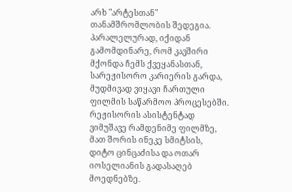არხ "არტესთან" თანამშრომლობის შედეგია. პარალელურად, იქიდან გამომდინარე, რომ კავშირი მქონდა ჩემს ქვეყანასთან, სარეჟისორო კარიერის გარდა, მუდმივად ვიყავი ჩართული ფილმის საწარმოო პროცესებში. რეჟისორის ასისტენტად ვიმუშავე რამდენიმე ფილმზე, მათ შორის ინეკე სმიტსის, დიტო ცინცაძისა და ოთარ იოსელიანის გადასაღებ მოედნებზე.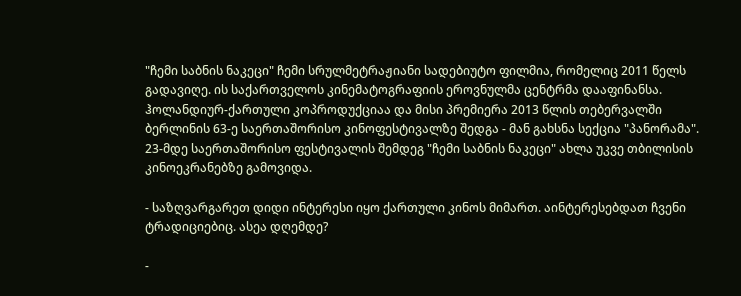"ჩემი საბნის ნაკეცი" ჩემი სრულმეტრაჟიანი სადებიუტო ფილმია, რომელიც 2011 წელს გადავიღე. ის საქართველოს კინემატოგრაფიის ეროვნულმა ცენტრმა დააფინანსა. ჰოლანდიურ-ქართული კოპროდუქციაა და მისი პრემიერა 2013 წლის თებერვალში ბერლინის 63-ე საერთაშორისო კინოფესტივალზე შედგა - მან გახსნა სექცია "პანორამა". 23-მდე საერთაშორისო ფესტივალის შემდეგ "ჩემი საბნის ნაკეცი" ახლა უკვე თბილისის კინოეკრანებზე გამოვიდა.

- საზღვარგარეთ დიდი ინტერესი იყო ქართული კინოს მიმართ. აინტერესებდათ ჩვენი ტრადიციებიც. ასეა დღემდე?

-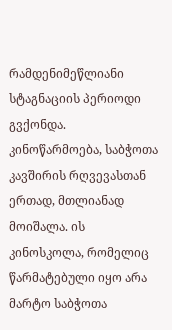რამდენიმეწლიანი სტაგნაციის პერიოდი გვქონდა. კინოწარმოება, საბჭოთა კავშირის რღვევასთან ერთად, მთლიანად მოიშალა. ის კინოსკოლა, რომელიც წარმატებული იყო არა მარტო საბჭოთა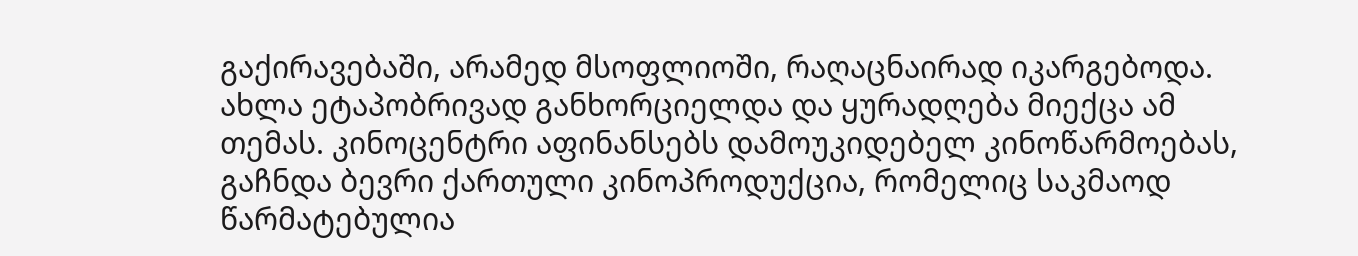გაქირავებაში, არამედ მსოფლიოში, რაღაცნაირად იკარგებოდა. ახლა ეტაპობრივად განხორციელდა და ყურადღება მიექცა ამ თემას. კინოცენტრი აფინანსებს დამოუკიდებელ კინოწარმოებას, გაჩნდა ბევრი ქართული კინოპროდუქცია, რომელიც საკმაოდ წარმატებულია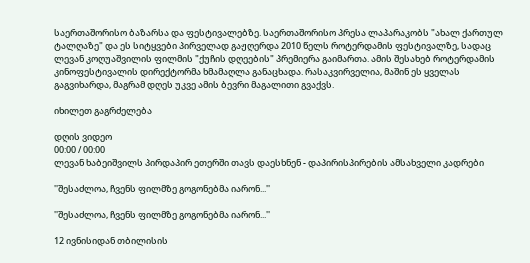საერთაშორისო ბაზარსა და ფესტივალებზე. საერთაშორისო პრესა ლაპარაკობს "ახალ ქართულ ტალღაზე" და ეს სიტყვები პირველად გაჟღერდა 2010 წელს როტერდამის ფესტივალზე, სადაც ლევან კოღუაშვილის ფილმის "ქუჩის დღეების" პრემიერა გაიმართა. ამის შესახებ როტერდამის კინოფესტივალის დირექტორმა ხმამაღლა განაცხადა. რასაკვირველია, მაშინ ეს ყველას გაგვიხარდა, მაგრამ დღეს უკვე ამის ბევრი მაგალითი გვაქვს.

იხილეთ გაგრძელება

დღის ვიდეო
00:00 / 00:00
ლევან ხაბეიშვილს პირდაპირ ეთერში თავს დაესხნენ - დაპირისპირების ამსახველი კადრები

''შესაძლოა, ჩვენს ფილმზე გოგონებმა იარონ...''

''შესაძლოა, ჩვენს ფილმზე გოგონებმა იარონ...''

12 ივნისიდან თბილისის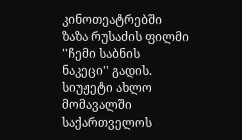კინოთეატრებში ზაზა რუსაძის ფილმი ''ჩემი საბნის ნაკეცი'' გადის. სიუჟეტი ახლო მომავალში საქართველოს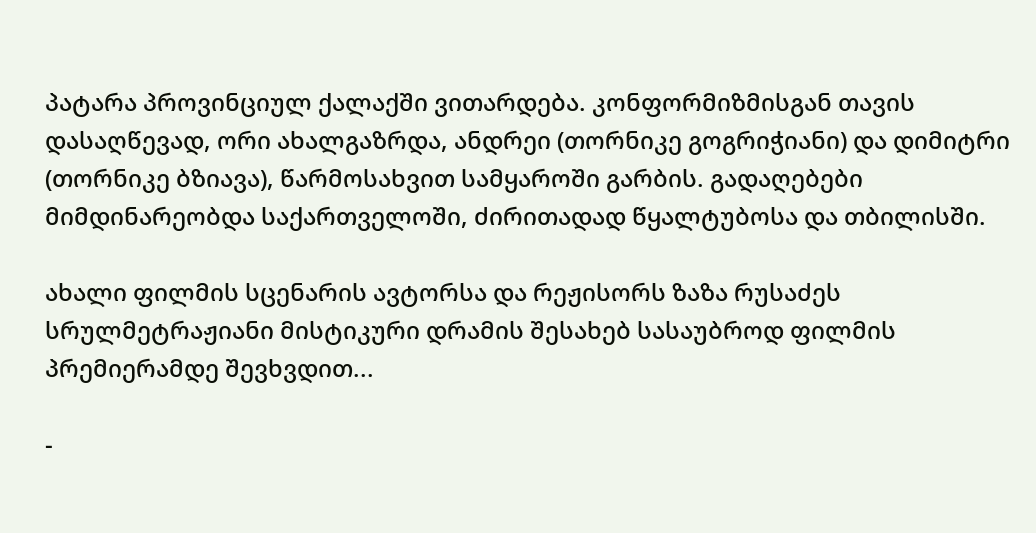პატარა პროვინციულ ქალაქში ვითარდება. კონფორმიზმისგან თავის დასაღწევად, ორი ახალგაზრდა, ანდრეი (თორნიკე გოგრიჭიანი) და დიმიტრი (თორნიკე ბზიავა), წარმოსახვით სამყაროში გარბის. გადაღებები მიმდინარეობდა საქართველოში, ძირითადად წყალტუბოსა და თბილისში.

ახალი ფილმის სცენარის ავტორსა და რეჟისორს ზაზა რუსაძეს სრულმეტრაჟიანი მისტიკური დრამის შესახებ სასაუბროდ ფილმის პრემიერამდე შევხვდით...

-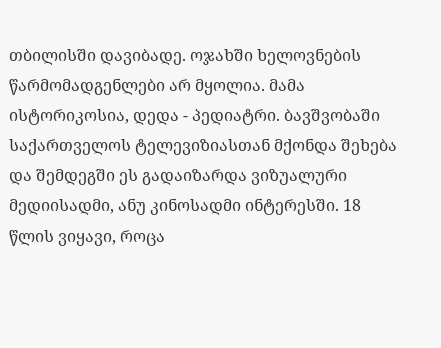თბილისში დავიბადე. ოჯახში ხელოვნების წარმომადგენლები არ მყოლია. მამა ისტორიკოსია, დედა - პედიატრი. ბავშვობაში საქართველოს ტელევიზიასთან მქონდა შეხება და შემდეგში ეს გადაიზარდა ვიზუალური მედიისადმი, ანუ კინოსადმი ინტერესში. 18 წლის ვიყავი, როცა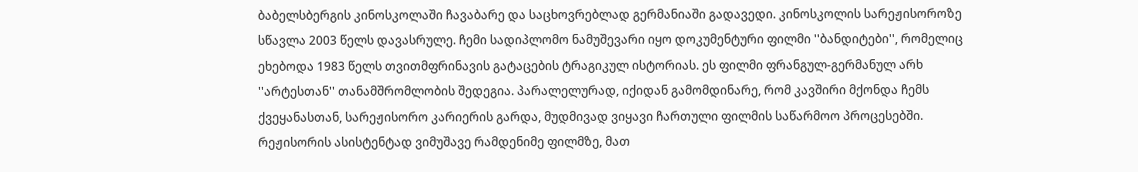ბაბელსბერგის კინოსკოლაში ჩავაბარე და საცხოვრებლად გერმანიაში გადავედი. კინოსკოლის სარეჟისოროზე სწავლა 2003 წელს დავასრულე. ჩემი სადიპლომო ნამუშევარი იყო დოკუმენტური ფილმი ''ბანდიტები'', რომელიც ეხებოდა 1983 წელს თვითმფრინავის გატაცების ტრაგიკულ ისტორიას. ეს ფილმი ფრანგულ-გერმანულ არხ ''არტესთან'' თანამშრომლობის შედეგია. პარალელურად, იქიდან გამომდინარე, რომ კავშირი მქონდა ჩემს ქვეყანასთან, სარეჟისორო კარიერის გარდა, მუდმივად ვიყავი ჩართული ფილმის საწარმოო პროცესებში. რეჟისორის ასისტენტად ვიმუშავე რამდენიმე ფილმზე, მათ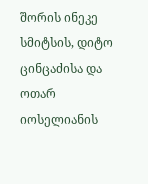შორის ინეკე სმიტსის, დიტო ცინცაძისა და ოთარ იოსელიანის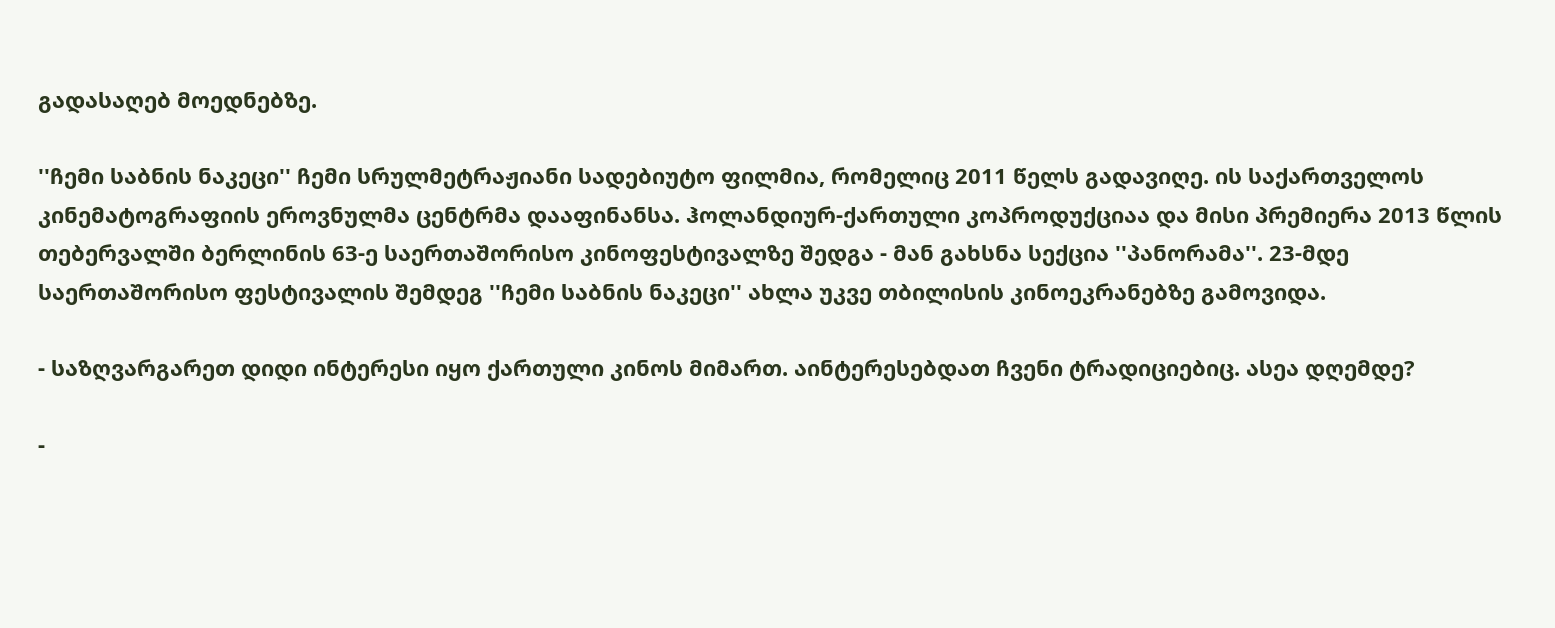გადასაღებ მოედნებზე.

''ჩემი საბნის ნაკეცი'' ჩემი სრულმეტრაჟიანი სადებიუტო ფილმია, რომელიც 2011 წელს გადავიღე. ის საქართველოს კინემატოგრაფიის ეროვნულმა ცენტრმა დააფინანსა. ჰოლანდიურ-ქართული კოპროდუქციაა და მისი პრემიერა 2013 წლის თებერვალში ბერლინის 63-ე საერთაშორისო კინოფესტივალზე შედგა - მან გახსნა სექცია ''პანორამა''. 23-მდე საერთაშორისო ფესტივალის შემდეგ ''ჩემი საბნის ნაკეცი'' ახლა უკვე თბილისის კინოეკრანებზე გამოვიდა.

- საზღვარგარეთ დიდი ინტერესი იყო ქართული კინოს მიმართ. აინტერესებდათ ჩვენი ტრადიციებიც. ასეა დღემდე?

-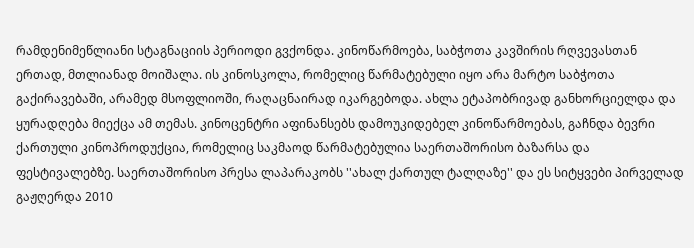რამდენიმეწლიანი სტაგნაციის პერიოდი გვქონდა. კინოწარმოება, საბჭოთა კავშირის რღვევასთან ერთად, მთლიანად მოიშალა. ის კინოსკოლა, რომელიც წარმატებული იყო არა მარტო საბჭოთა გაქირავებაში, არამედ მსოფლიოში, რაღაცნაირად იკარგებოდა. ახლა ეტაპობრივად განხორციელდა და ყურადღება მიექცა ამ თემას. კინოცენტრი აფინანსებს დამოუკიდებელ კინოწარმოებას, გაჩნდა ბევრი ქართული კინოპროდუქცია, რომელიც საკმაოდ წარმატებულია საერთაშორისო ბაზარსა და ფესტივალებზე. საერთაშორისო პრესა ლაპარაკობს ''ახალ ქართულ ტალღაზე'' და ეს სიტყვები პირველად გაჟღერდა 2010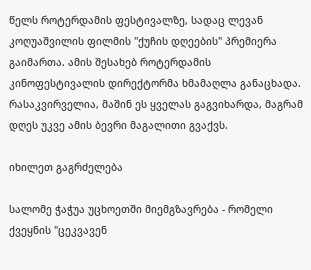წელს როტერდამის ფესტივალზე, სადაც ლევან კოღუაშვილის ფილმის ''ქუჩის დღეების'' პრემიერა გაიმართა. ამის შესახებ როტერდამის კინოფესტივალის დირექტორმა ხმამაღლა განაცხადა. რასაკვირველია, მაშინ ეს ყველას გაგვიხარდა, მაგრამ დღეს უკვე ამის ბევრი მაგალითი გვაქვს.

იხილეთ გაგრძელება

სალომე ჭაჭუა უცხოეთში მიემგზავრება - რომელი ქვეყნის "ცეკვავენ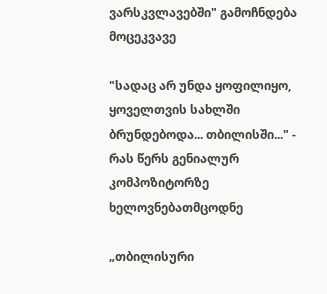ვარსკვლავებში" გამოჩნდება მოცეკვავე

"სადაც არ უნდა ყოფილიყო, ყოველთვის სახლში ბრუნდებოდა... თბილისში..." - რას წერს გენიალურ კომპოზიტორზე ხელოვნებათმცოდნე

„თბილისური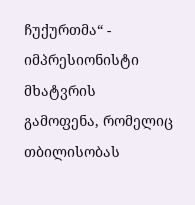ჩუქურთმა“ - იმპრესიონისტი მხატვრის გამოფენა, რომელიც თბილისობას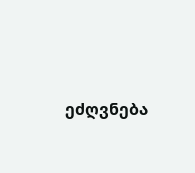ეძღვნება